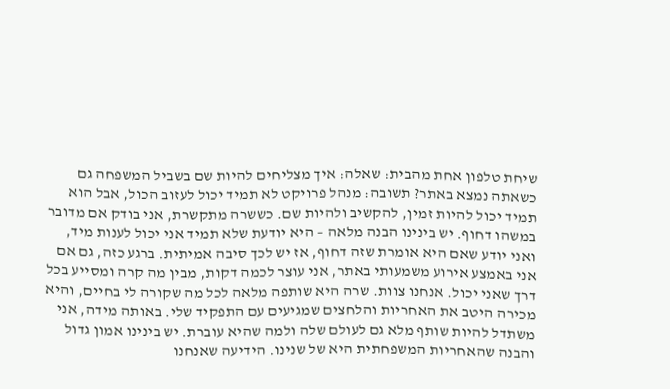שיחת טלפון אחת מהבית: שאלה: איך מצליחים להיות שם בשביל המשפחה גם כשאתה נמצא באתר? תשובה: מנהל פרויקט לא תמיד יכול לעזוב הכול, אבל הוא תמיד יכול להיות זמין, להקשיב ולהיות שם. כששרה מתקשרת, אני בודק אם מדובר במשהו דחוף. יש בינינו הבנה מלאה – היא יודעת שלא תמיד אני יכול לענות מיד, ואני יודע שאם היא אומרת שזה דחוף, אז יש לכך סיבה אמיתית. ברגע כזה, גם אם אני באמצע אירוע משמעותי באתר, אני עוצר לכמה דקות, מבין מה קרה ומסייע בכל דרך שאני יכול. אנחנו צוות. שרה היא שותפה מלאה לכל מה שקורה לי בחיים, והיא מכירה היטב את האחריות והלחצים שמגיעים עם התפקיד שלי. באותה מידה, אני משתדל להיות שותף מלא גם לעולם שלה ולמה שהיא עוברת. יש בינינו אמון גדול והבנה שהאחריות המשפחתית היא של שנינו. הידיעה שאנחנו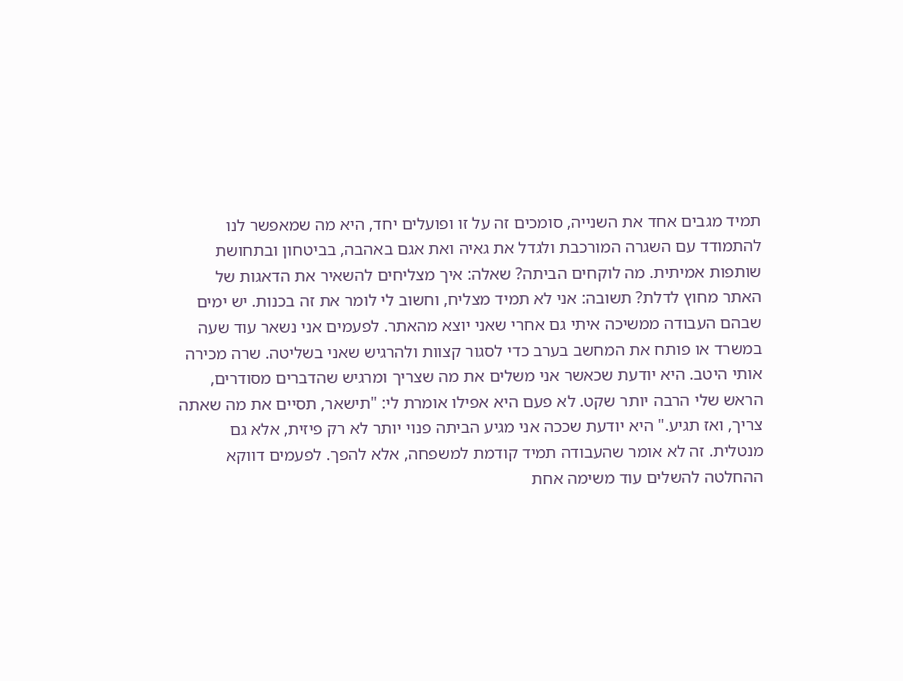תמיד מגבים אחד את השנייה, סומכים זה על זו ופועלים יחד, היא מה שמאפשר לנו להתמודד עם השגרה המורכבת ולגדל את גאיה ואת אגם באהבה, בביטחון ובתחושת שותפות אמיתית. מה לוקחים הביתה? שאלה: איך מצליחים להשאיר את הדאגות של האתר מחוץ לדלת? תשובה: אני לא תמיד מצליח, וחשוב לי לומר את זה בכנות. יש ימים שבהם העבודה ממשיכה איתי גם אחרי שאני יוצא מהאתר. לפעמים אני נשאר עוד שעה במשרד או פותח את המחשב בערב כדי לסגור קצוות ולהרגיש שאני בשליטה. שרה מכירה אותי היטב. היא יודעת שכאשר אני משלים את מה שצריך ומרגיש שהדברים מסודרים, הראש שלי הרבה יותר שקט. לא פעם היא אפילו אומרת לי: "תישאר, תסיים את מה שאתה צריך, ואז תגיע." היא יודעת שככה אני מגיע הביתה פנוי יותר לא רק פיזית, אלא גם מנטלית. זה לא אומר שהעבודה תמיד קודמת למשפחה, אלא להפך. לפעמים דווקא ההחלטה להשלים עוד משימה אחת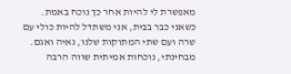מאפשרת לי להיות אחר כך נוכח באמת. כשאני כבר בבית, אני משתדל להיות כולי עם שרה ועם שתי המתוקות שלנו, גאיה ואגם. מבחינתי, נוכחות אמיתית שווה הרבה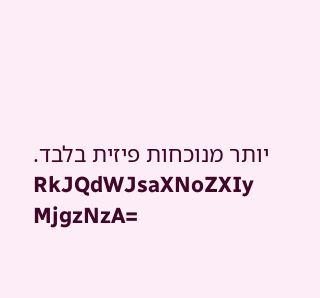יותר מנוכחות פיזית בלבד.
RkJQdWJsaXNoZXIy MjgzNzA=